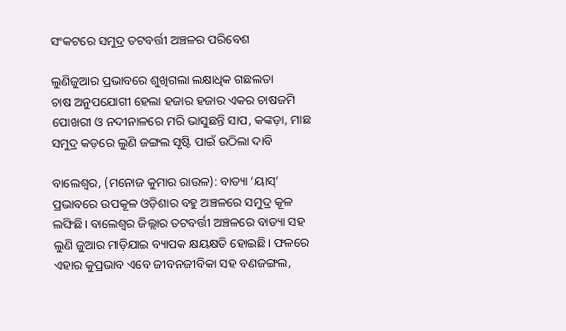ସଂକଟରେ ସମୁଦ୍ର ତଟବର୍ତ୍ତୀ ଅଞ୍ଚଳର ପରିବେଶ

ଲୁଣିଜୁଆର ପ୍ରଭାବରେ ଶୁଖିଗଲା ଲକ୍ଷାଧିକ ଗଛଲତା
ଚାଷ ଅନୁପଯୋଗୀ ହେଲା ହଜାର ହଜାର ଏକର ଚାଷଜମି
ପୋଖରୀ ଓ ନଦୀନାଳରେ ମରି ଭାସୁଛନ୍ତି ସାପ, କଙ୍କଡ଼ା, ମାଛ
ସମୁଦ୍ର କଡ଼ରେ ଲୁଣି ଜଙ୍ଗଲ ସୃଷ୍ଟି ପାଇଁ ଉଠିଲା ଦାବି

ବାଲେଶ୍ବର, (ମନୋଜ କୁମାର ରାଉଳ): ବାତ୍ୟା ‘ୟାସ୍’ ପ୍ରଭାବରେ ଉପକୂଳ ଓଡ଼ିଶାର ବହୁ ଅଞ୍ଚଳରେ ସମୁଦ୍ର କୂଳ ଲଙ୍ଘିଛି। ବାଲେଶ୍ବର ଜିଲ୍ଲାର ତଟବର୍ତ୍ତୀ ଅଞ୍ଚଳରେ ବାତ୍ୟା ସହ ଲୁଣି ଜୁଆର ମାଡ଼ିଯାଇ ବ୍ୟାପକ କ୍ଷୟକ୍ଷତି ହୋଇଛି। ଫଳରେ ଏହାର କୁପ୍ରଭାବ ଏବେ ଜୀବନଜୀବିକା ସହ ବଣଜଙ୍ଗଲ,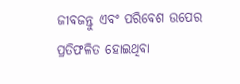ଜୀବଜନ୍ତୁ ଏବଂ ପରିବେଶ ଉପ‌େର ପ୍ରତିଫଳିତ ହୋଇଥିବା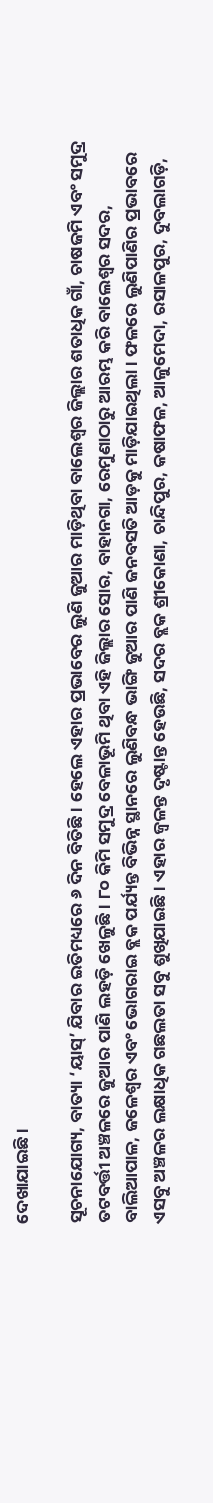ଦେଖାଯାଇଛି।

ସୂଚନାଯୋଗ୍ୟ, ବାତ୍ୟା ‘ୟାସ୍’ ଯିବାର ଇତିମଧ୍ୟରେ ୬ ଦିନ ବିତିଛି। ହେଲେ ଏହାର ପ୍ରଭାବ‌େର ଲୁଣି ଜୁଆର ମାଡ଼ିଥିବା ବା‌ଲେଶ୍ବର ଜିଲ୍ଲାର ଶତାଧିକ ଗ‌ାଁ, ଚାଷଜମି ଏବଂ ସମୁଦ୍ର ତଟବର୍ତ୍ତୀ ଅଞ୍ଚଳରେ ଜୁଆର ପାଣି ‌ଲହଡ଼ି ଖେଳୁଛି। ୮୦ କିମି ସମୁଦ୍ର ବେଳାଭୂମି ଥିବା ଏହି ଜିଲ୍ଲାର ସୋର, ବାହାନଗା, ରେମୁଣାଠାରୁ ଆରମ୍ଭ କରି ବାଲେଶ୍ବର ସଦର, ବାଲିଆପାଳ, ଜଳେଶ୍ବର ଏବଂ ଭୋଗରାଇ ବ୍ଲକ ପର୍ଯ୍ୟନ୍ତ ବିଭିନ୍ନ ସ୍ଥାନରେ ଲୁଣିବନ୍ଧ ଭାଙ୍ଗି ଜୁଆର ପାଣି ଜନବସତି ଆଡ଼କୁ ମାଡ଼ିଯାଇଥିଲା। ଫଳରେ ଲୁଣିପାଣିର ପ୍ରଭାବରେ ଏସବୁ ଅଞ୍ଚଳର ଲକ୍ଷାଧିକ ଗଛଲତା ସବୁ ଶୁଖିଯାଇଛି। ଏହାର ଜ୍ବଳନ୍ତ ଦୃଷ୍ଟାନ୍ତ ହେଉଛି, ସଦର ବ୍ଲକ ଶ୍ରୀକୋଣା, ଚାନ୍ଦିପୁର, କଷାଫଳ, ଆଳୁମେଦା, ରସାଳପୁର, ଦୁବଲାଗଡ଼ି,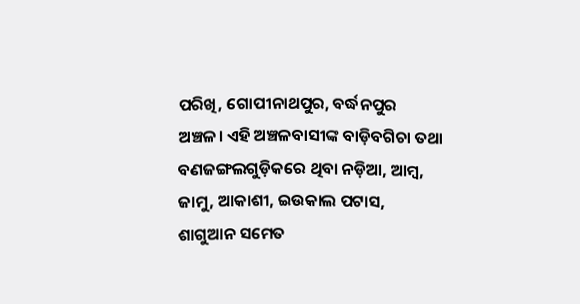ପରିଖି, ଗୋପୀନାଥପୁର, ବର୍ଦ୍ଧନପୁର ଅଞ୍ଚଳ। ଏହି ଅଞ୍ଚଳବାସୀଙ୍କ ବାଡ଼ିବଗିଚା ତଥା ବଣଜଙ୍ଗଲଗୁଡ଼ିକରେ ଥିବା ନଡ଼ିଆ, ଆମ୍ବ, ଜାମୁ, ଆକାଶୀ, ଇଉକାଲ ପଟାସ, ଶାଗୁଆନ ସମେତ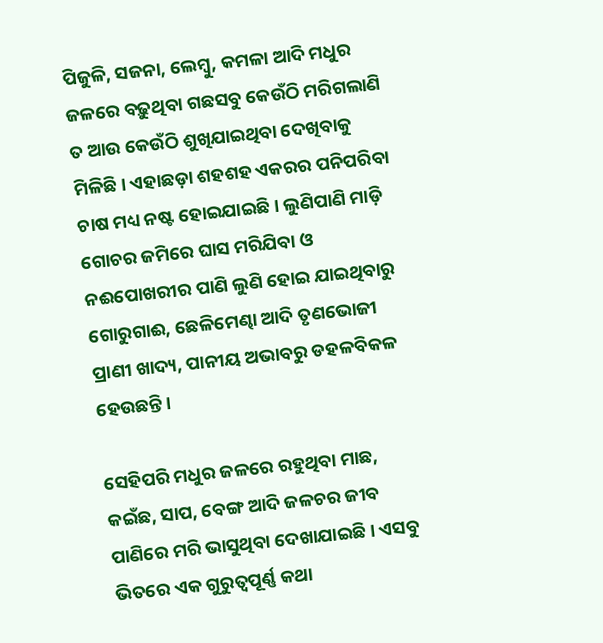ପିଜୁଳି, ସଜନା, ଲେମ୍ବୁ, କମଳା ଆଦି ମଧୁର ଜଳରେ ବଢ଼ୁଥିବା ଗଛସବୁ କେଉଁଠି ମରିଗଲାଣି ତ ଆଉ କେଉଁଠି ଶୁଖିଯାଇଥିବା ଦେଖିବାକୁ ମିଳିଛି। ଏହାଛଡ଼ା ଶହଶହ ଏକରର ପନିପରିବ‌ା ଚାଷ ମଧ୍ୟ ନଷ୍ଟ ହୋଇଯାଇଛି। ଲୁଣିପାଣି ମାଡ଼ି ଗୋଚର ଜମିରେ ଘାସ ମରିଯିବା ଓ ନଈପୋଖରୀର ପାଣି ଲୁଣି ହୋଇ ଯାଇଥିବାରୁ ଗୋରୁଗାଈ, ଛେଳିମେଣ୍ଢା ଆଦି ତୃଣଭୋଜୀ ପ୍ରାଣୀ ଖାଦ୍ୟ, ପାନୀୟ ଅଭାବରୁ ଡହଳବିକଳ ହେଉଛନ୍ତି।

ସେହିପରି ମଧୁର ଜଳରେ ରହୁଥିବା ମାଛ, କଇଁଛ, ସାପ, ବେଙ୍ଗ ଆଦି ଜଳଚର ଜୀବ ପାଣିରେ ମରି ଭାସୁଥିବା ଦେଖାଯାଇଛି। ଏସବୁ ଭିତରେ ଏକ ଗୁରୁତ୍ବପୂର୍ଣ୍ଣ କଥା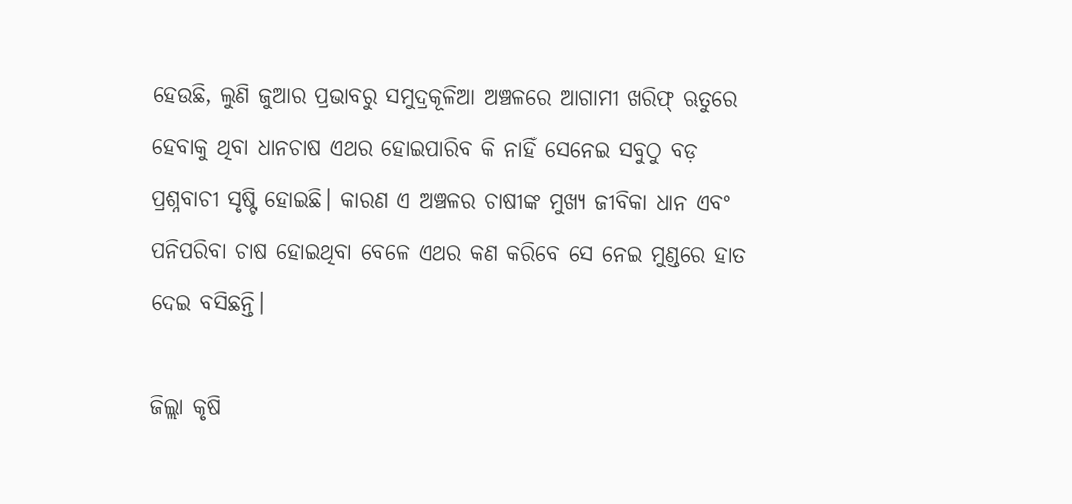ହେଉଛି, ଲୁଣି ଜୁଆର ପ୍ରଭାବରୁ ସମୁଦ୍ରକୂଳିଆ ଅଞ୍ଚଳରେ ଆଗାମୀ ଖରିଫ୍ ଋତୁରେ ହେବାକୁ ଥିବା ଧାନଚାଷ ଏଥର ହୋଇପାରିବ କି ନାହିଁ ସେନେଇ ସବୁଠୁ ବଡ଼ ପ୍ରଶ୍ନବାଚୀ ସୃଷ୍ଟି ହୋଇଛି। କାରଣ ଏ ଅଞ୍ଚଳର ଚାଷୀଙ୍କ ମୁଖ୍ୟ ଜୀବିକା ଧାନ ଏବଂ ପନିପରିବା ଚାଷ ହୋଇଥିବା ବେଳେ ଏଥର କଣ କରିବେ ସେ ନେଇ ମୁଣ୍ଡରେ ହାତ ଦେଇ ବସିଛନ୍ତି।

ଜିଲ୍ଲା କୃଷି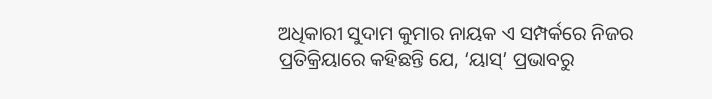ଅଧିକାରୀ ସୁଦାମ କୁମାର ନାୟକ ଏ ସମ୍ପର୍କରେ ନିଜର ପ୍ରତିକ୍ରିୟାରେ କହିଛନ୍ତି ଯେ, ‘ୟାସ୍’ ପ୍ରଭାବରୁ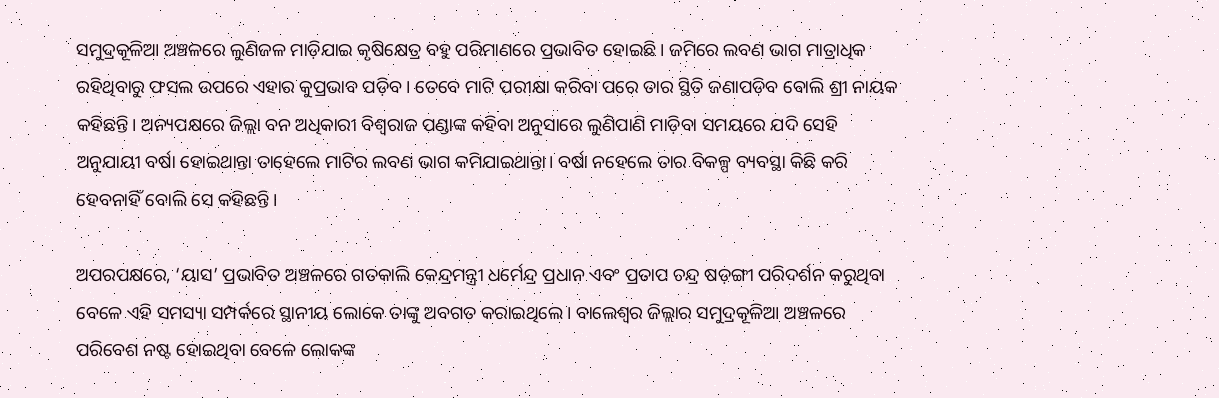ସମୁଦ୍ରକୂଳିଆ ଅଞ୍ଚଳରେ ଲୁଣିଜଳ ମାଡ଼ିଯାଇ କୃଷିକ୍ଷେତ୍ର ବହୁ ପରିମାଣରେ ପ୍ରଭାବିତ ହୋଇଛି। ଜମିରେ ଲବଣ ଭାଗ ମାତ୍ରାଧିକ ରହିଥିବାରୁ ଫସଲ ଉପରେ ଏହାର କୁପ୍ରଭାବ ପଡ଼ିବ। ତେବେ ମାଟି ପରୀକ୍ଷା କରିବା ପରେ ତାର ସ୍ଥିତି ଜଣାପଡ଼ିବ ବୋଲି ଶ୍ରୀ ନାୟକ କହିଛନ୍ତି। ଅନ୍ୟପକ୍ଷରେ ଜିଲ୍ଲା ବନ ଅଧିକାରୀ ବିଶ୍ବରାଜ ପଣ୍ଡାଙ୍କ କହିବା ଅନୁସାରେ ଲୁଣିପାଣି ମାଡ଼ିବା ସମୟରେ ଯଦି ସେହି ଅନୁଯାୟୀ ବର୍ଷା ହୋଇଥାନ୍ତା ତାହେଲେ ମାଟିର ଲବଣ ଭାଗ କମିଯାଇଥାନ୍ତା। ବର୍ଷା ନହେଲେ ତାର ବିକଳ୍ପ ବ୍ୟବସ୍ଥା କିଛି କରି ହେବନାହିଁ ବୋଲି ସେ କହିଛନ୍ତି।

ଅପରପକ୍ଷରେ, ‘ୟାସ’ ପ୍ରଭାବିତ ଅଞ୍ଚଳରେ ଗତକାଲି କେନ୍ଦ୍ରମନ୍ତ୍ରୀ ଧର୍ମେନ୍ଦ୍ର ପ୍ରଧାନ ଏବଂ ପ୍ରତାପ ଚନ୍ଦ୍ର ଷଡ଼ଙ୍ଗୀ ପରିଦର୍ଶନ କରୁଥିବା ବେଳେ ଏହି ସମସ୍ୟା ସମ୍ପର୍କରେ ସ୍ଥାନୀୟ ଲୋକେ ତାଙ୍କୁ ଅବଗତ କରାଇଥିଲେ। ବାଲେଶ୍ବର ଜିଲ୍ଲାର ସମୁଦ୍ରକୂଳିଆ ଅଞ୍ଚଳରେ ପରିବେଶ ନଷ୍ଟ ହୋଇଥିବା ବେଳେ ଲୋକଙ୍କ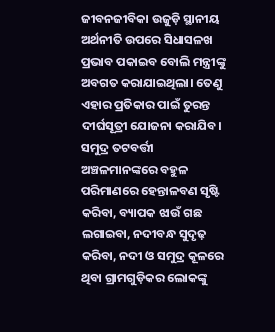ଜୀବନଜୀବିକ‌ା ଉଜୁଡ଼ି ସ୍ଥାନୀୟ ଅର୍ଥନୀତି ଉପରେ ସିଧାସଳଖ ପ୍ରଭାବ ପକାଇବ ବୋଲି ମନ୍ତ୍ରୀଙ୍କୁ ଅବଗତ କରାଯାଇଥିଲା। ତେଣୁ ଏହାର ପ୍ରତିକାର ପାଇଁ ତୁରନ୍ତ ଦୀର୍ଘସୂତ୍ରୀ ଯୋଜନା କରାଯିବ। ସମୁଦ୍ର ତଟବର୍ତ୍ତୀ ଅଞ୍ଚଳମାନଙ୍କରେ ବହୁଳ ପରିମାଣରେ ହେନ୍ତାଳବଣ ସୃଷ୍ଟି କରିବା, ବ୍ୟାପକ ଝାଉଁ ଗଛ ଲଗାଇବା, ନଦୀବନ୍ଧ ସୁଦୃଢ଼ କରିବା, ନଦୀ ଓ ସମୁଦ୍ର କୂଳରେ ଥିବା ଗ୍ରାମଗୁଡ଼ିକର ଲୋକଙ୍କୁ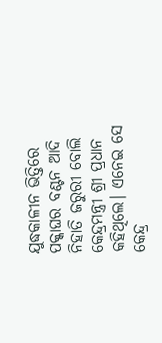ଯୁଦ୍ଧକାଳୀନ ଭିତ୍ତିରେ ପକ୍କାଘର ବଣ୍ଟନ ଆଦି ନିହାତି ଜରୁରୀ ବୋଲି କେନ୍ଦ୍ରମନ୍ତ୍ରୀ ଶ୍ରୀ ପ୍ରଧାନ କହିଥିଲେ। ଏନେଇ ସେ କେନ୍ଦ୍ର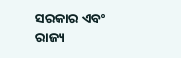ସରକାର ଏବଂ ରାଜ୍ୟ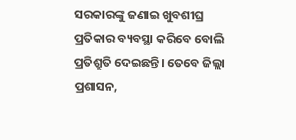ସରକାରଙ୍କୁ ଜଣାଇ ଖୁବଶୀଘ୍ର ପ୍ରତିକାର ବ୍ୟବସ୍ଥା କରିବେ ବୋଲି ପ୍ରତିଶ୍ରୁତି ଦେଇଛନ୍ତି। ତେବେ ଜିଲ୍ଲା ପ୍ରଶାସନ,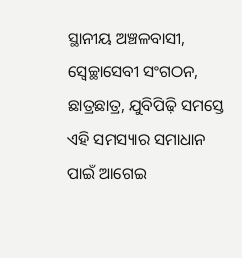ସ୍ଥାନୀୟ ଅଞ୍ଚଳବାସୀ, ସ୍ବେଚ୍ଛାସେବୀ ସଂଗଠନ, ଛାତ୍ରଛାତ୍ର, ଯୁବିପିଢ଼ି ସମସ୍ତେ ଏହି ସମସ୍ୟାର ସମାଧାନ ପାଇଁ ଆଗେଇ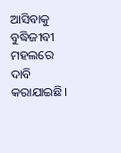ଆସିବାକୁ ବୁଦ୍ଧିଜୀବୀ ମହଲରେ ଦାବି କରାଯାଇଛି।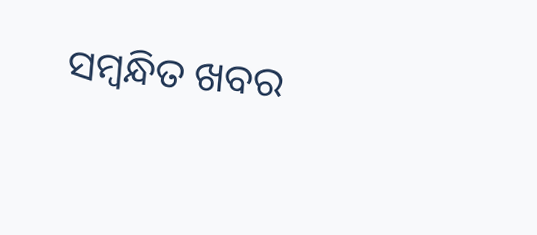ସମ୍ବନ୍ଧିତ ଖବର